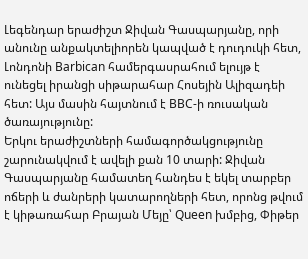Լեգենդար երաժիշտ Ջիվան Գասպարյանը, որի անունը անքակտելիորեն կապված է դուդուկի հետ, Լոնդոնի Barbican համերգասրահում ելույթ է ունեցել իրանցի սիթարահար Հոսեյին Ալիզադեի հետ: Այս մասին հայտնում է BBC-ի ռուսական ծառայությունը:
Երկու երաժիշտների համագործակցությունը շարունակվում է ավելի քան 10 տարի: Ջիվան Գասպարյանը համատեղ հանդես է եկել տարբեր ոճերի և ժանրերի կատարողների հետ, որոնց թվում է կիթառահար Բրայան Մեյը՝ Queen խմբից, Փիթեր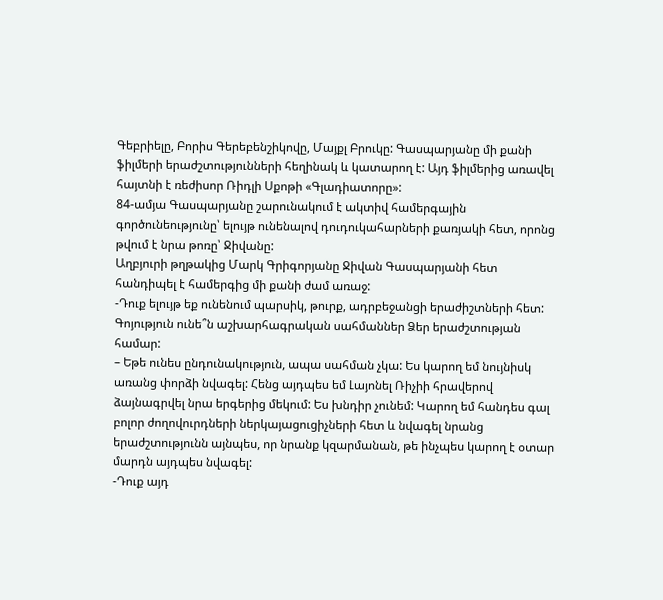Գեբրիելը, Բորիս Գերեբենշիկովը, Մայքլ Բրուկը: Գասպարյանը մի քանի ֆիլմերի երաժշտությունների հեղինակ և կատարող է: Այդ ֆիլմերից առավել հայտնի է ռեժիսոր Ռիդլի Սքոթի «Գլադիատորը»:
84-ամյա Գասպարյանը շարունակում է ակտիվ համերգային գործունեությունը՝ ելույթ ունենալով դուդուկահարների քառյակի հետ, որոնց թվում է նրա թոռը՝ Ջիվանը:
Աղբյուրի թղթակից Մարկ Գրիգորյանը Ջիվան Գասպարյանի հետ հանդիպել է համերգից մի քանի ժամ առաջ:
-Դուք ելույթ եք ունենում պարսիկ, թուրք, ադրբեջանցի երաժիշտների հետ: Գոյություն ունե՞ն աշխարհագրական սահմաններ Ձեր երաժշտության համար:
– Եթե ունես ընդունակություն, ապա սահման չկա: Ես կարող եմ նույնիսկ առանց փորձի նվագել: Հենց այդպես եմ Լայոնել Ռիչիի հրավերով ձայնագրվել նրա երգերից մեկում: Ես խնդիր չունեմ: Կարող եմ հանդես գալ բոլոր ժողովուրդների ներկայացուցիչների հետ և նվագել նրանց երաժշտությունն այնպես, որ նրանք կզարմանան, թե ինչպես կարող է օտար մարդն այդպես նվագել:
-Դուք այդ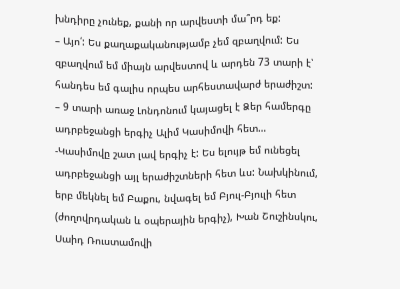խնդիրը չունեք, քանի որ արվեստի մա՞րդ եք:
– Այո՛: Ես քաղաքականությամբ չեմ զբաղվում: Ես զբաղվում եմ միայն արվեստով և արդեն 73 տարի է՝ հանդես եմ գալիս որպես արհեստավարժ երաժիշտ:
– 9 տարի առաջ Լոնդոնում կայացել է Ձեր համերգը ադրբեջանցի երգիչ Ալիմ Կասիմովի հետ…
-Կասիմովը շատ լավ երգիչ է: Ես ելույթ եմ ունեցել ադրբեջանցի այլ երաժիշտների հետ ևս: Նախկինում, երբ մեկնել եմ Բաքու, նվագել եմ Բյուլ-Բյուլի հետ (ժողովրդական և օպերային երգիչ), Խան Շուշինսկու, Սաիդ Ռուստամովի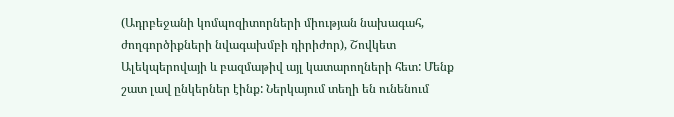(Ադրբեջանի կոմպոզիտորների միության նախագահ, ժողգործիքների նվագախմբի դիրիժոր), Շովկետ Ալեկպերովայի և բազմաթիվ այլ կատարողների հետ: Մենք շատ լավ ընկերներ էինք: Ներկայում տեղի են ունենում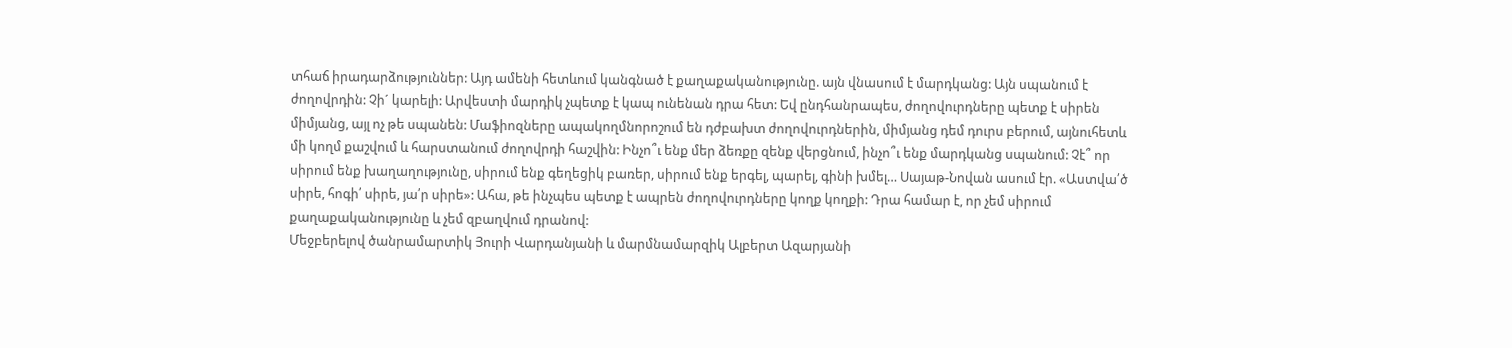տհաճ իրադարձություններ: Այդ ամենի հետևում կանգնած է քաղաքականությունը. այն վնասում է մարդկանց: Այն սպանում է ժողովրդին: Չի´ կարելի: Արվեստի մարդիկ չպետք է կապ ունենան դրա հետ: Եվ ընդհանրապես, ժողովուրդները պետք է սիրեն միմյանց, այլ ոչ թե սպանեն: Մաֆիոզները ապակողմնորոշում են դժբախտ ժողովուրդներին, միմյանց դեմ դուրս բերում, այնուհետև մի կողմ քաշվում և հարստանում ժողովրդի հաշվին: Ինչո՞ւ ենք մեր ձեռքը զենք վերցնում, ինչո՞ւ ենք մարդկանց սպանում: Չէ՞ որ սիրում ենք խաղաղությունը, սիրում ենք գեղեցիկ բառեր, սիրում ենք երգել, պարել, գինի խմել… Սայաթ-Նովան ասում էր. «Աստվա՛ծ սիրե, հոգի՛ սիրե, յա՛ր սիրե»: Ահա, թե ինչպես պետք է ապրեն ժողովուրդները կողք կողքի: Դրա համար է, որ չեմ սիրում քաղաքականությունը և չեմ զբաղվում դրանով:
Մեջբերելով ծանրամարտիկ Յուրի Վարդանյանի և մարմնամարզիկ Ալբերտ Ազարյանի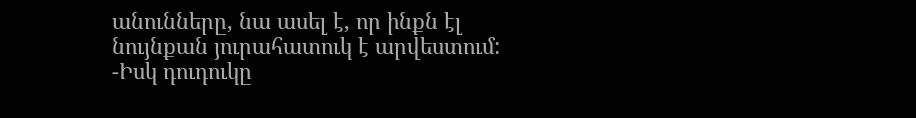անունները, նա ասել է, որ ինքն էլ նույնքան յուրահատուկ է արվեստում:
-Իսկ դուդուկը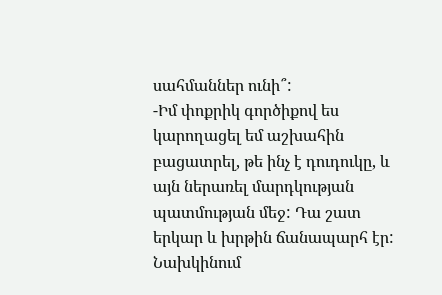սահմաններ ունի՞:
-Իմ փոքրիկ գործիքով ես կարողացել եմ աշխահին բացատրել, թե ինչ է դուդուկը, և այն ներառել մարդկության պատմության մեջ: Դա շատ երկար և խրթին ճանապարհ էր: Նախկինում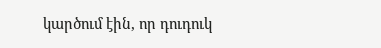կարծում էին, որ դուդուկ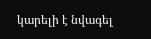կարելի է նվագել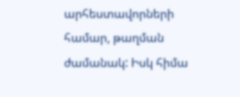արհեստավորների համար, թաղման ժամանակ: Իսկ հիմա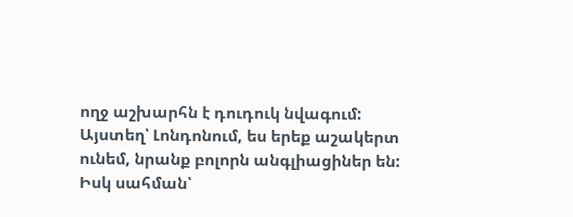ողջ աշխարհն է դուդուկ նվագում: Այստեղ՝ Լոնդոնում, ես երեք աշակերտ ունեմ, նրանք բոլորն անգլիացիներ են: Իսկ սահման՝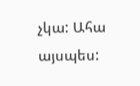չկա: Ահա այսպես: